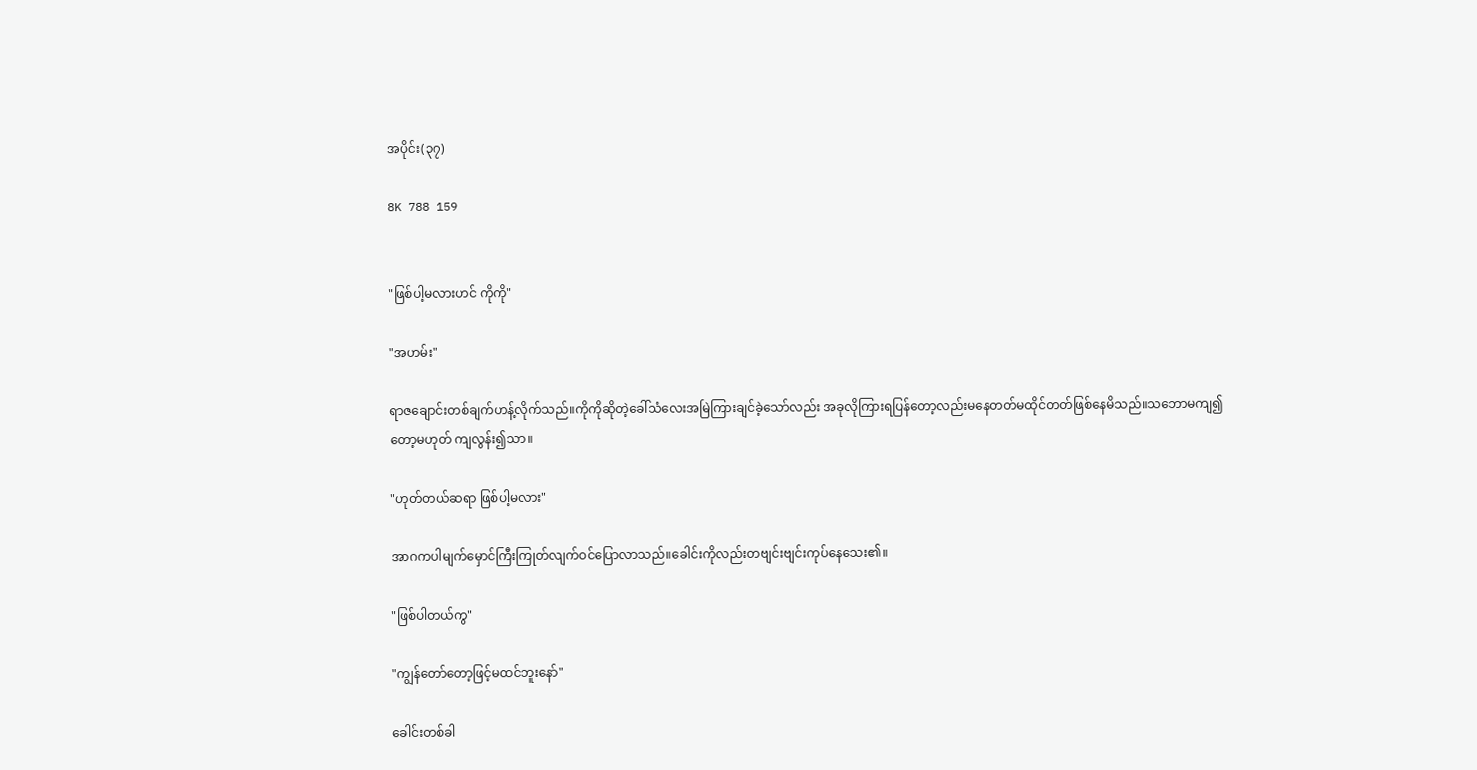အပိုင်း(၃၇)

8K 788 159


"ဖြစ်ပါ့မလားဟင် ကိုကို"

"အဟမ်း"

ရာဇချောင်းတစ်ချက်ဟန့်လိုက်သည်။ကိုကိုဆိုတဲ့ခေါ်သံလေးအမြဲကြားချင်ခဲ့သော်လည်း အခုလိုကြားရပြန်တော့လည်းမနေတတ်မထိုင်တတ်ဖြစ်နေမိသည်။သဘောမကျ၍တော့မဟုတ် ကျလွန်း၍သာ။

"ဟုတ်တယ်ဆရာ ဖြစ်ပါ့မလား"

အာဂကပါမျက်မှောင်ကြီးကြုတ်လျက်ဝင်ပြောလာသည်။ခေါင်းကိုလည်းတဗျင်းဗျင်းကုပ်နေသေး၏။

"ဖြစ်ပါတယ်ကွ"

"ကျွန်တော်တော့ဖြင့်မထင်ဘူးနော်"

ခေါင်းတစ်ခါ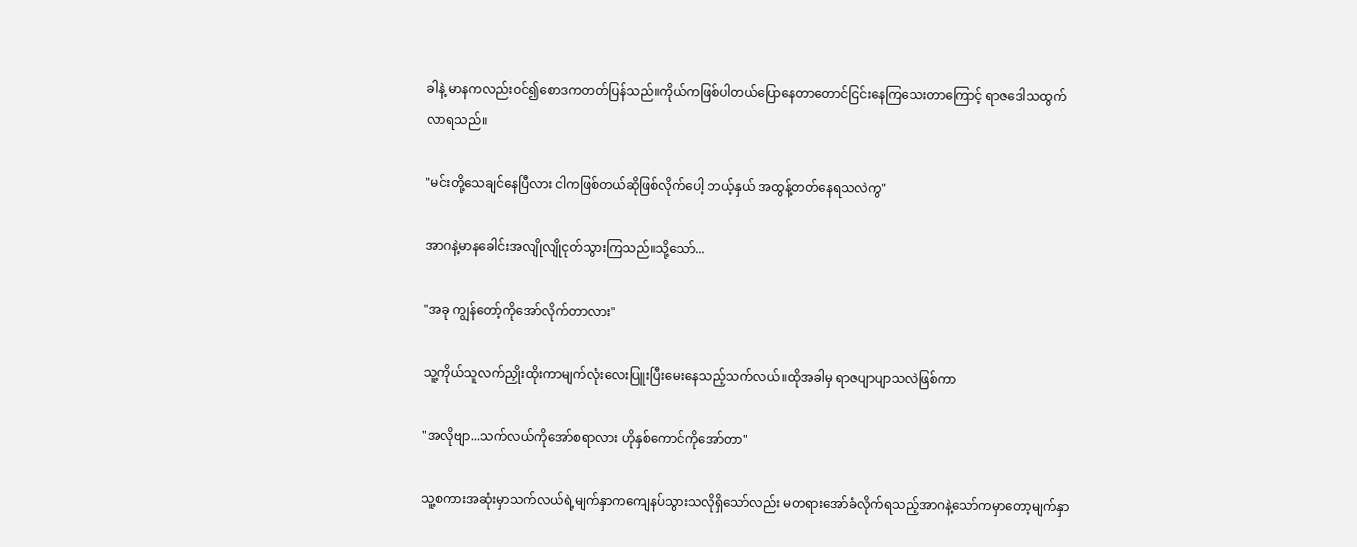ခါနဲ့ မာနကလည်းဝင်၍စောဒကတတ်ပြန်သည်။ကိုယ်ကဖြစ်ပါတယ်ပြောနေတာတောင်ငြင်းနေကြသေးတာကြောင့် ရာဇဒေါသထွက်လာရသည်။

"မင်းတို့သေချင်နေပြီလား ငါကဖြစ်တယ်ဆိုဖြစ်လိုက်ပေါ့ ဘယ့်နှယ် အထွန့်တတ်နေရသလဲကွ"

အာဂနဲ့မာနခေါင်းအလျိုလျိုငုတ်သွားကြသည်။သို့သော်...

"အခု ကျွန်တော့်ကိုအော်လိုက်တာလား"

သူ့ကိုယ်သူလက်ညှိုးထိုးကာမျက်လုံးလေးပြူးပြီးမေးနေသည့်သက်လယ်။ထိုအခါမှ ရာဇပျာပျာသလဲဖြစ်ကာ

"အလိုဗျာ...သက်လယ်ကိုအော်စရာလား ဟိုနှစ်ကောင်ကိုအော်တာ"

သူ့စကားအဆုံးမှာသက်လယ်ရဲ့မျက်နှာကကျေနပ်သွားသလိုရှိသော်လည်း မတရားအော်ခံလိုက်ရသည့်အာဂနဲ့သော်ကမှာတော့မျက်နှာ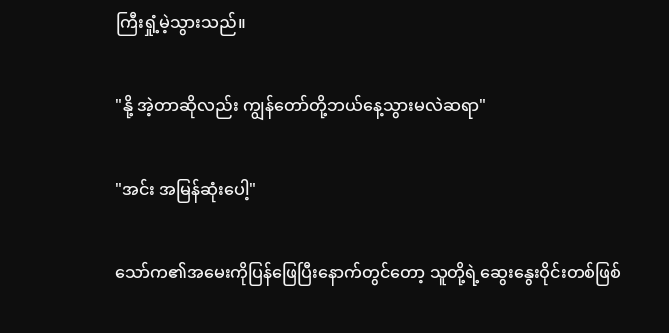ကြီးရှုံ့မဲ့သွားသည်။

"နို့ အဲ့တာဆိုလည်း ကျွန်တော်တို့ဘယ်နေ့သွားမလဲဆရာ"

"အင်း အမြန်ဆုံးပေါ့"

သော်က၏အမေးကိုပြန်ဖြေပြီးနောက်တွင်တော့ သူတို့ရဲ့ဆွေးနွေးဝိုင်းတစ်ဖြစ်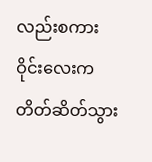လည်းစကားဝိုင်းလေးကတိတ်ဆိတ်သွား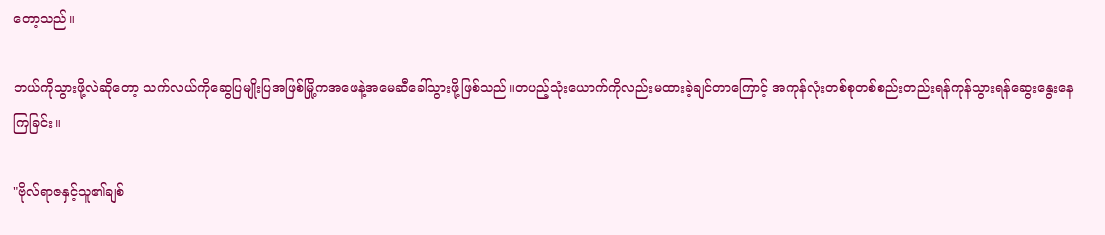တော့သည်။

ဘယ်ကိုသွားဖို့လဲဆိုတော့ သက်လယ်ကိုဆွေပြမျိုးပြအဖြစ်မြို့ကအဖေနဲ့အမေဆီခေါ်သွားဖို့ဖြစ်သည်။တပည့်သုံးယောက်ကိုလည်းမထားခဲ့ချင်တာကြောင့် အကုန်လုံးတစ်စုတစ်စည်းတည်းရန်ကုန်သွားရန်ဆွေးနွေးနေကြခြင်း။

"ဗိုလ်ရာဇနှင့်သူ၏ချစ်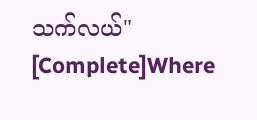သက်လယ်" [Complete]Where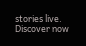stories live. Discover now